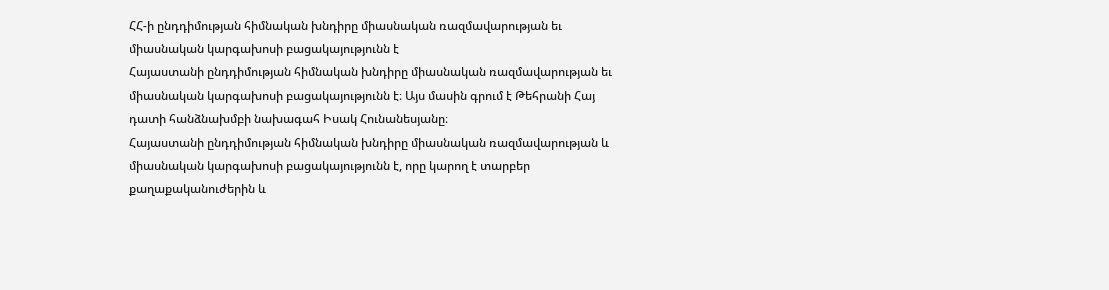ՀՀ-ի ընդդիմության հիմնական խնդիրը միասնական ռազմավարության եւ միասնական կարգախոսի բացակայությունն է
Հայաստանի ընդդիմության հիմնական խնդիրը միասնական ռազմավարության եւ միասնական կարգախոսի բացակայությունն է։ Այս մասին գրում է Թեհրանի Հայ դատի հանձնախմբի նախագահ Իսակ Հունանեսյանը։
Հայաստանի ընդդիմության հիմնական խնդիրը միասնական ռազմավարության և միասնական կարգախոսի բացակայությունն է, որը կարող է տարբեր քաղաքականուժերին և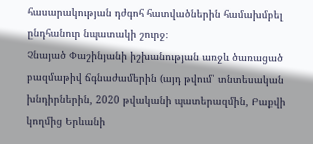հասարակության դժգոհ հատվածներին համախմբել ընդհանուր նպատակի շուրջ։
Չնայած Փաշինյանի իշխանության առջև ծառացած բազմաթիվ ճգնաժամերին (այդ թվում՝ տնտեսական խնդիրներին, 2020 թվականի պատերազմին, Բաքվի կողմից Երևանի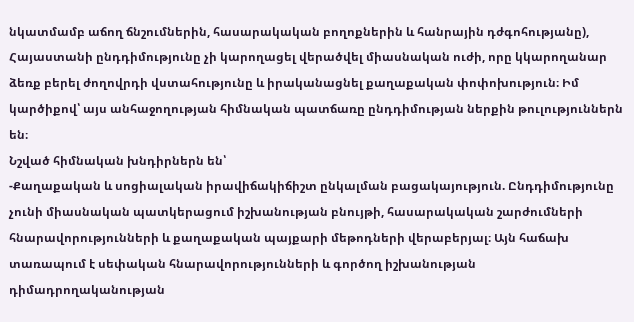նկատմամբ աճող ճնշումներին, հասարակական բողոքներին և հանրային դժգոհությանը), Հայաստանի ընդդիմությունը չի կարողացել վերածվել միասնական ուժի, որը կկարողանար ձեռք բերել ժողովրդի վստահությունը և իրականացնել քաղաքական փոփոխություն։ Իմ կարծիքով՝ այս անհաջողության հիմնական պատճառը ընդդիմության ներքին թուլություններն են։
Նշված հիմնական խնդիրներն են՝
-Քաղաքական և սոցիալական իրավիճակիճիշտ ընկալման բացակայություն. Ընդդիմությունը չունի միասնական պատկերացում իշխանության բնույթի, հասարակական շարժումների հնարավորությունների և քաղաքական պայքարի մեթոդների վերաբերյալ։ Այն հաճախ տառապում է սեփական հնարավորությունների և գործող իշխանության դիմադրողականության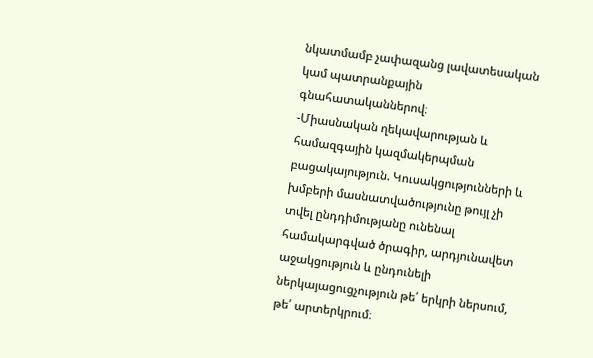նկատմամբ չափազանց լավատեսական կամ պատրանքային գնահատականներով։
-Միասնական ղեկավարության և համազգային կազմակերպման բացակայություն. Կուսակցությունների և խմբերի մասնատվածությունը թույլ չի տվել ընդդիմությանը ունենալ համակարգված ծրագիր, արդյունավետ աջակցություն և ընդունելի ներկայացուցչություն թե՛ երկրի ներսում, թե՛ արտերկրում։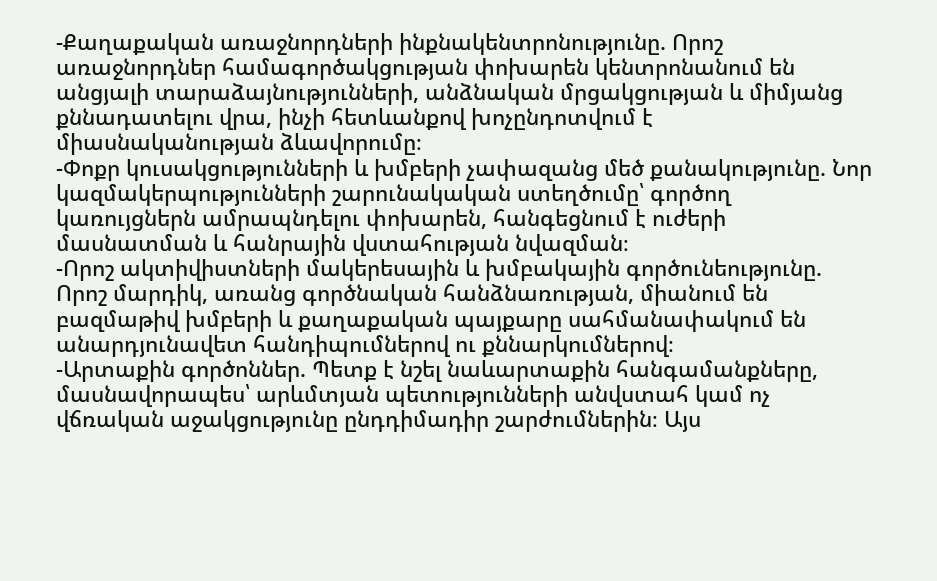-Քաղաքական առաջնորդների ինքնակենտրոնությունը. Որոշ առաջնորդներ համագործակցության փոխարեն կենտրոնանում են անցյալի տարաձայնությունների, անձնական մրցակցության և միմյանց քննադատելու վրա, ինչի հետևանքով խոչընդոտվում է միասնականության ձևավորումը։
-Փոքր կուսակցությունների և խմբերի չափազանց մեծ քանակությունը. Նոր կազմակերպությունների շարունակական ստեղծումը՝ գործող կառույցներն ամրապնդելու փոխարեն, հանգեցնում է ուժերի մասնատման և հանրային վստահության նվազման։
-Որոշ ակտիվիստների մակերեսային և խմբակային գործունեությունը. Որոշ մարդիկ, առանց գործնական հանձնառության, միանում են բազմաթիվ խմբերի և քաղաքական պայքարը սահմանափակում են անարդյունավետ հանդիպումներով ու քննարկումներով։
-Արտաքին գործոններ. Պետք է նշել նաևարտաքին հանգամանքները, մասնավորապես՝ արևմտյան պետությունների անվստահ կամ ոչ վճռական աջակցությունը ընդդիմադիր շարժումներին։ Այս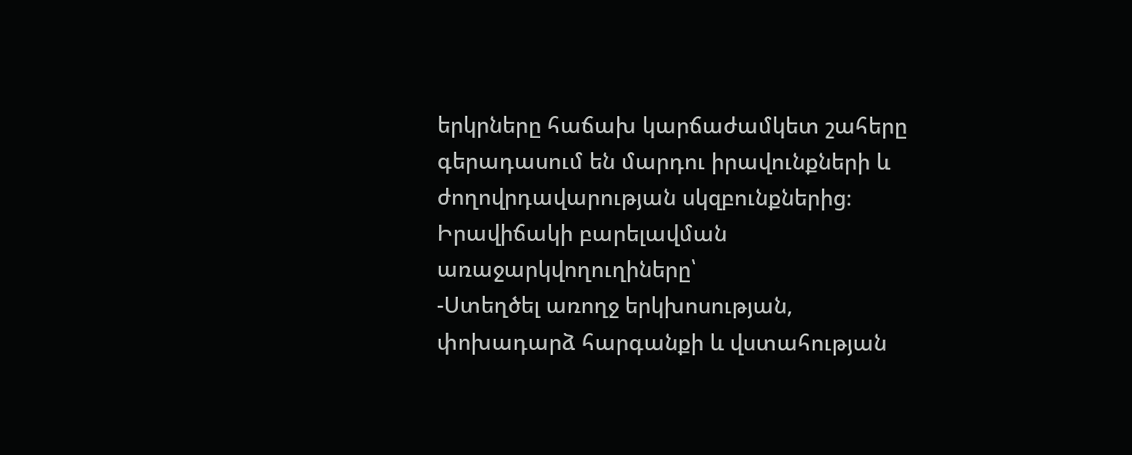երկրները հաճախ կարճաժամկետ շահերը գերադասում են մարդու իրավունքների և ժողովրդավարության սկզբունքներից։
Իրավիճակի բարելավման առաջարկվողուղիները՝
-Ստեղծել առողջ երկխոսության, փոխադարձ հարգանքի և վստահության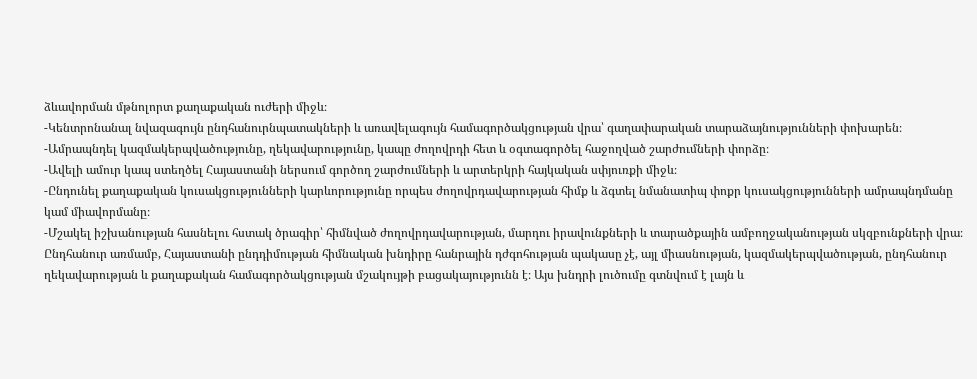ձևավորման մթնոլորտ քաղաքական ուժերի միջև։
-Կենտրոնանալ նվազագույն ընդհանուրնպատակների և առավելագույն համագործակցության վրա՝ գաղափարական տարաձայնությունների փոխարեն։
-Ամրապնդել կազմակերպվածությունը, ղեկավարությունը, կապը ժողովրդի հետ և օգտագործել հաջողված շարժումների փորձը։
-Ավելի ամուր կապ ստեղծել Հայաստանի ներսում գործող շարժումների և արտերկրի հայկական սփյուռքի միջև։
-Ընդունել քաղաքական կուսակցությունների կարևորությունը որպես ժողովրդավարության հիմք և ձգտել նմանատիպ փոքր կուսակցությունների ամրապնդմանը կամ միավորմանը։
-Մշակել իշխանության հասնելու հստակ ծրագիր՝ հիմնված ժողովրդավարության, մարդու իրավունքների և տարածքային ամբողջականության սկզբունքների վրա։
Ընդհանուր առմամբ, Հայաստանի ընդդիմության հիմնական խնդիրը հանրային դժգոհության պակասը չէ, այլ միասնության, կազմակերպվածության, ընդհանուր ղեկավարության և քաղաքական համագործակցության մշակույթի բացակայությունն է։ Այս խնդրի լուծումը գտնվում է լայն և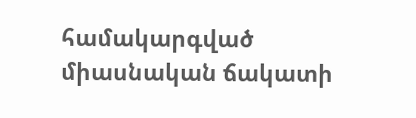համակարգված միասնական ճակատի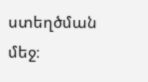ստեղծման մեջ։